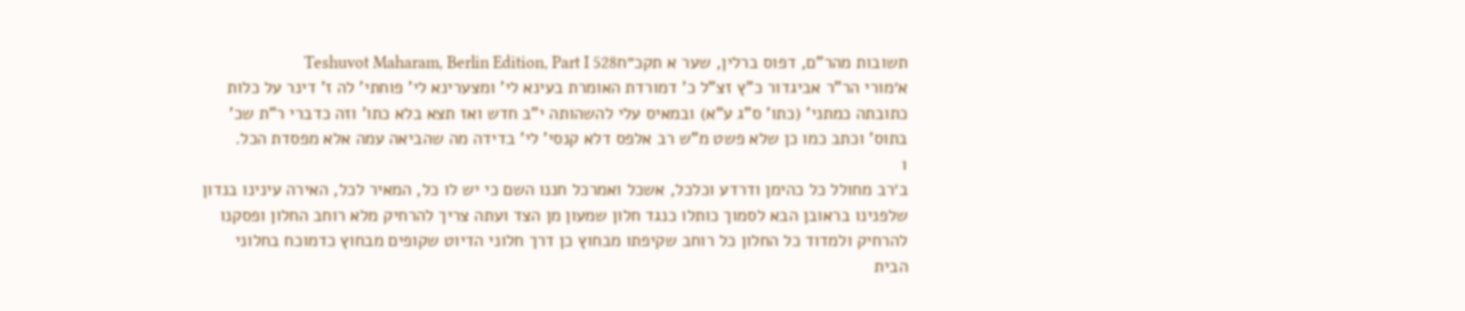תשובות מהר"ם, דפוס ברלין, שער א תקכ״חTeshuvot Maharam, Berlin Edition, Part I 528
א׳מורי הר"ר אביגדור כ"ץ זצ"ל כ' דמורדת האומרת בעינא לי' ומצערינא לי' פוחתי' לה ז' דינר על כלות כתובתה כמתני' (כתו' ס"ג ע"א) ובמאיס עלי להשהותה י"ב חדש ואז תצא בלא כתו' וזה כדברי ר"ת שכ' בתוס' וכתב כמו כן שלא פשט מ"ש רב אלפס דלא קנסי' לי' בדידה מה שהביאה עמה אלא מפסדת הכל.
1
ב׳רב מחולל כל כהימן ודרדע וכלכל, אשכל ואמרכל חננו השם כי יש לו כל, המאיר לכל, האירה עינינו בנדון שלפנינו בראובן הבא לסמוך כותלו כנגד חלון שמעון מן הצד ועתה צריך להרחיק מלא רוחב החלון ופסקנו להרחיק ולמדוד כל החלון כל רוחב שקיפתו מבחוץ כן דרך חלוני הדיוט שקופים מבחוץ כדמוכח בחלוני הבית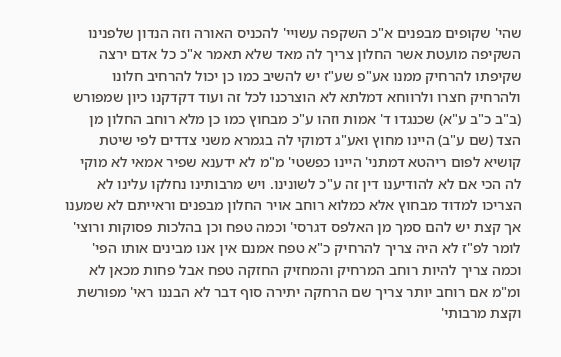שהי' שקופים מבפנים א"כ השקפה עשויי' להכניס האורה וזה הנדון שלפנינו השקיפה מועטת אשר החלון צריך לה מאד שלא תאמר א"כ כל אדם ירצה שקיפתו להרחיק ממנו אע"פ שע"ז יש להשיב כמו כן יכול להרחיב חלונו ולהרחיק חצרו ולרווחא דמלתא לא הוצרכנו לכל זה ועוד דקדקנו כיון שמפורש (ב"ב כ"ב ע"א) שכנגדו ד' אמות וזהו ע"כ מבחוץ כמו כן מלא רוחב החלון מן הצד (שם ע"ב) היינו מחוץ ואע"ג דמוקי לה בגמרא משני צדדים לפי שיטת קושיא לפום ריהטא דמתני' היינו כפשטי' מ"מ לא ידענא שפיר אמאי לא מוקי לה הכי אם לא להודיענו דין זה ע"כ לשונינו. ויש מרבותינו נחלקו עלינו לא הצריכו למדוד מבחוץ אלא כמלוא רוחב אויר החלון מבפנים וראייתם לא שמענו אך קצת יש להם סמך מן האלפס דגרסי' וכמה טפח וכן בהלכות פסוקות ורוצי' לומר לפ"ז לא היה צריך להרחיק כ"א טפח אמנם אין אנו מבינים אותו הפי' וכמה צריך להיות רוחב המרחיק והמחזיק החזקה טפח אבל פחות מכאן לא ומ"מ אם רוחב יותר צריך שם הרחקה יתירה סוף דבר לא הבננו ראי' מפורשת וקצת מרבותי'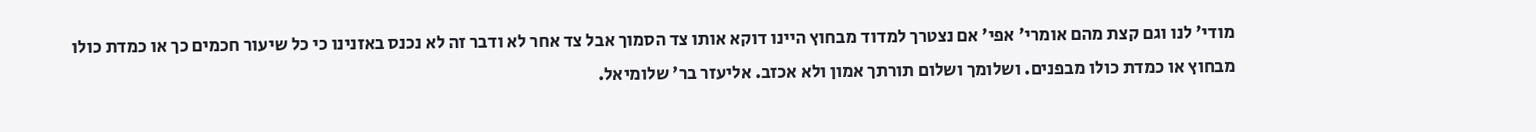מודי' לנו וגם קצת מהם אומרי' אפי' אם נצטרך למדוד מבחוץ היינו דוקא אותו צד הסמוך אבל צד אחר לא ודבר זה לא נכנס באזנינו כי כל שיעור חכמים כך או כמדת כולו מבחוץ או כמדת כולו מבפנים. ושלומך ושלום תורתך אמון ולא אכזב. אליעזר בר' שלומיאל.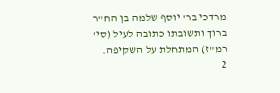מרדכי בר' יוסף שלמה בן הח"ר ברוך ותשובתו כתובה לעיל (סי' רמ"ז) המתחלת על השקיפה.
2